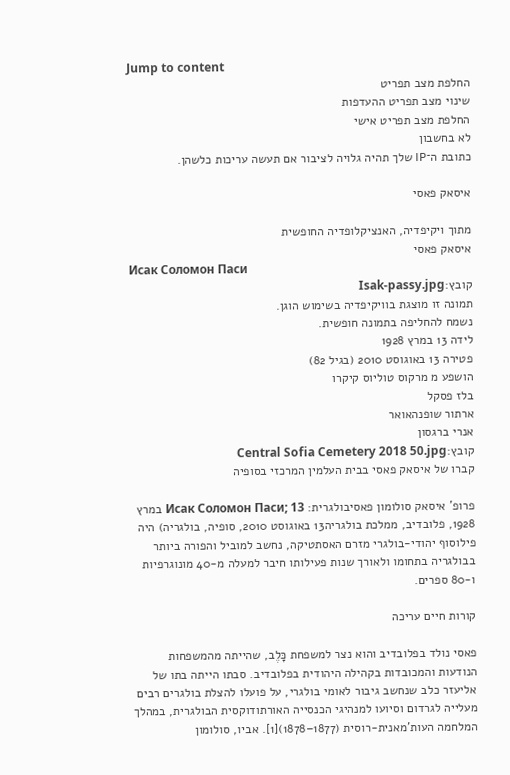Jump to content
החלפת מצב תפריט
שינוי מצב תפריט ההעדפות
החלפת מצב תפריט אישי
לא בחשבון
כתובת ה־IP שלך תהיה גלויה לציבור אם תעשה עריכות כלשהן.

איסאק פאסי

מתוך ויקיפדיה, האנציקלופדיה החופשית
איסאק פאסי
Исак Соломон Паси
קובץ:Isak-passy.jpg
תמונה זו מוצגת בוויקיפדיה בשימוש הוגן.
נשמח להחליפה בתמונה חופשית.
לידה 13 במרץ 1928
פטירה 13 באוגוסט 2010 (בגיל 82)
הושפע מ מרקוס טוליוס קיקרו
בלז פסקל
ארתור שופנהאואר
אנרי ברגסון
קובץ:Central Sofia Cemetery 2018 50.jpg
קברו של איסאק פאסי בבית העלמין המרכזי בסופיה

פרופ' איסאק סולומון פאסיבולגרית: Исак Соломон Паси; 13 במרץ 1928, פלובדיב, ממלכת בולגריה13 באוגוסט 2010, סופיה, בולגריה) היה פילוסוף יהודי-בולגרי מזרם האסתטיקה, נחשב למוביל והפורה ביותר בבולגריה בתחומו ולאורך שנות פעילותו חיבר למעלה מ-40 מונוגרפיות ו-80 ספרים.

קורות חיים עריכה

פאסי נולד בפלובדיב והוא נצר למשפחת כָּלֶב, שהייתה מהמשפחות הנודעות והמכובדות בקהילה היהודית בפלובדיב. סבתו הייתה בתו של אליעזר כלב שנחשב גיבור לאומי בולגרי, על פועלו להצלת בולגרים רבים מעלייה לגרדום וסיועו למנהיגי הכנסייה האורתודוקסית הבולגרית, במהלך המלחמה העות'מאנית-רוסית (1877–1878)[1]. אביו, סולומון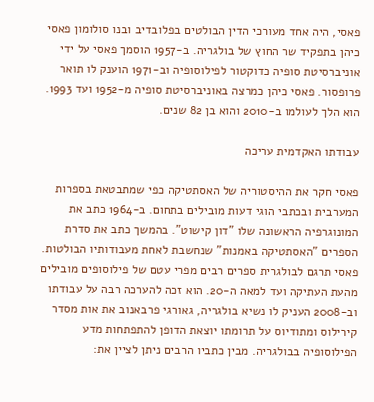פאסי, היה אחד מעורכי הדין הבולטים בפלובדיב ובנו סולומון פאסי כיהן בתפקיד שר החוץ של בולגריה. ב-1957 הוסמך פאסי על ידי אוניברסיטת סופיה כדוקטור לפילוסופיה וב-1971 הוענק לו תואר פרופסור. פאסי כיהן כמרצה באוניברסיטת סופיה מ-1952 ועד 1993. הוא הלך לעולמו ב-2010 והוא בן 82 שנים.

עבודתו האקדמית עריכה

פאסי חקר את ההיסטוריה של האסתטיקה כפי שמתבטאת בספרות המערבית ובכתבי הוגי דעות מובילים בתחום. ב-1964 כתב את המונוגרפיה הראשונה שלו "דון קישוט". בהמשך כתב את סדרת הספרים "האסתטיקה באמנות" שנחשבת לאחת מעבודותיו הבולטות. פאסי תרגם לבולגרית ספרים רבים מפרי עטם של פילוסופים מובילים מהעת העתיקה ועד למאה ה-20. הוא זכה להערכה רבה על עבודתו וב-2008 העניק לו נשיא בולגריה, גאורגי פרבאנוב את אות מסדר קירילוס ומתודיוס על תרומתו יוצאת הדופן להתפתחות מדע הפילוסופיה בבולגריה. מבין כתביו הרבים ניתן לציין את: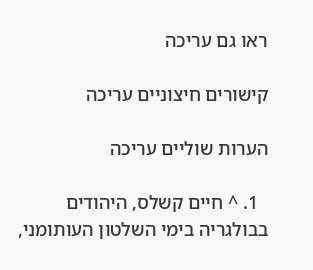ראו גם עריכה

קישורים חיצוניים עריכה

הערות שוליים עריכה

  1. ^ חיים קשלס, היהודים בבולגריה בימי השלטון העותומני,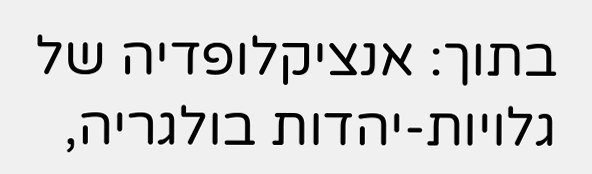בתוך: אנציקלופדיה של גלויות-יהדות בולגריה,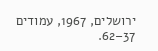ירושלים, 1967, עמודים 37–62.